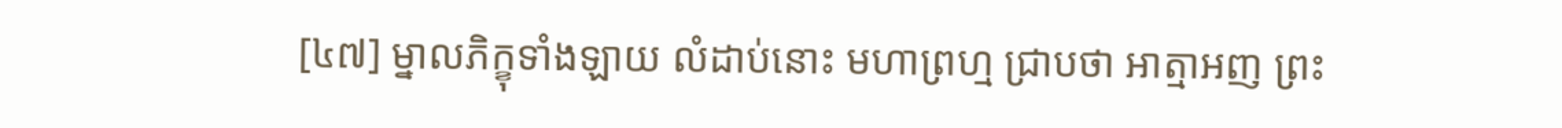[៤៧] ម្នាលភិក្ខុទាំងឡាយ លំដាប់នោះ មហាព្រហ្ម ជ្រាបថា អាត្មាអញ ព្រះ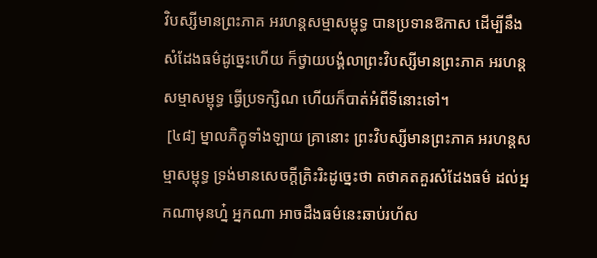វិបស្សីមានព្រះភាគ អរហន្តសម្មាសម្ពុទ្ធ បានប្រទានឱកាស ដើម្បីនឹងសំដែងធម៌ដូច្នេះហើយ ក៏ថ្វាយបង្គំលាព្រះវិបស្សីមានព្រះភាគ អរហន្តសម្មាសម្ពុទ្ធ ធ្វើប្រទក្សិណ ហើយក៏បាត់អំពីទីនោះទៅ។
 [៤៨] ម្នាលភិក្ខុទាំងឡាយ គ្រានោះ ព្រះវិបស្សីមានព្រះភាគ អរហន្តសម្មាសម្ពុទ្ធ ទ្រង់មានសេចក្តីត្រិះរិះដូច្នេះថា តថាគតគួរសំដែងធម៌ ដល់អ្នកណាមុនហ្ន៎ អ្នកណា អាចដឹងធម៌នេះឆាប់រហ័ស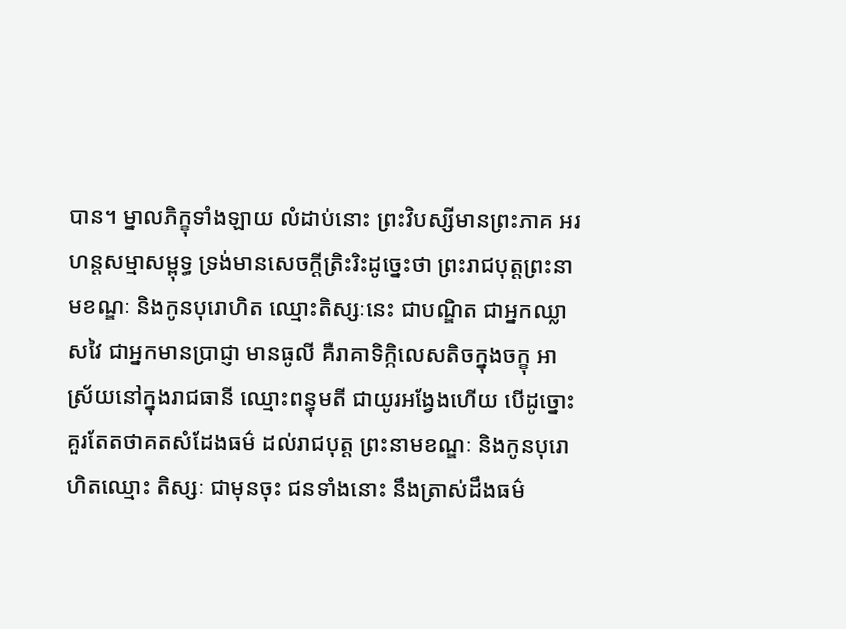បាន។ ម្នាលភិក្ខុទាំងឡាយ លំដាប់នោះ ព្រះវិបស្សីមានព្រះភាគ អរហន្តសម្មាសម្ពុទ្ធ ទ្រង់មានសេចក្តីត្រិះរិះដូច្នេះថា ព្រះរាជបុត្តព្រះនាមខណ្ឌៈ និងកូនបុរោហិត ឈ្មោះតិស្សៈនេះ ជាបណ្ឌិត ជាអ្នកឈ្លាសវៃ ជាអ្នកមានប្រាជ្ញា មានធូលី គឺរាគាទិក្កិលេសតិចក្នុងចក្ខុ អាស្រ័យនៅក្នុងរាជធានី ឈ្មោះពន្ធុមតី ជាយូរអង្វែងហើយ បើដូច្នោះ គួរតែតថាគតសំដែងធម៌ ដល់រាជបុត្ត ព្រះនាមខណ្ឌៈ និងកូនបុរោហិតឈ្មោះ តិស្សៈ ជាមុនចុះ ជនទាំងនោះ នឹងត្រាស់ដឹងធម៌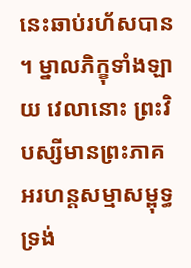នេះឆាប់រហ័សបាន។ ម្នាលភិក្ខុទាំងឡាយ វេលានោះ ព្រះវិបស្សីមានព្រះភាគ អរហន្តសម្មាសម្ពុទ្ធ ទ្រង់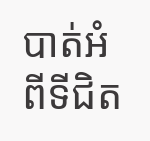បាត់អំពីទីជិត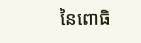នៃពោធិ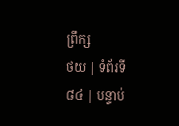ព្រឹក្ស
ថយ | ទំព័រទី ៨៤ | បន្ទាប់